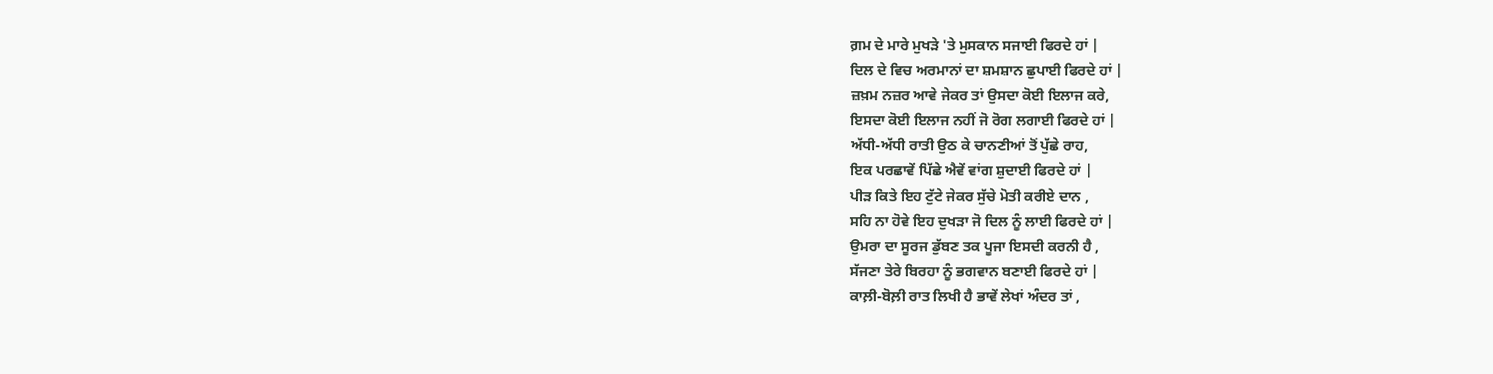ਗ਼ਮ ਦੇ ਮਾਰੇ ਮੁਖੜੇ 'ਤੇ ਮੁਸਕਾਨ ਸਜਾਈ ਫਿਰਦੇ ਹਾਂ |
ਦਿਲ ਦੇ ਵਿਚ ਅਰਮਾਨਾਂ ਦਾ ਸ਼ਮਸ਼ਾਨ ਛੁਪਾਈ ਫਿਰਦੇ ਹਾਂ |
ਜ਼ਖ਼ਮ ਨਜ਼ਰ ਆਵੇ ਜੇਕਰ ਤਾਂ ਉਸਦਾ ਕੋਈ ਇਲਾਜ ਕਰੇ,
ਇਸਦਾ ਕੋਈ ਇਲਾਜ ਨਹੀਂ ਜੋ ਰੋਗ ਲਗਾਈ ਫਿਰਦੇ ਹਾਂ |
ਅੱਧੀ-ਅੱਧੀ ਰਾਤੀ ਉਠ ਕੇ ਚਾਨਣੀਆਂ ਤੋਂ ਪੁੱਛੇ ਰਾਹ,
ਇਕ ਪਰਛਾਵੇਂ ਪਿੱਛੇ ਐਵੇਂ ਵਾਂਗ ਸ਼ੁਦਾਈ ਫਿਰਦੇ ਹਾਂ |
ਪੀੜ ਕਿਤੇ ਇਹ ਟੁੱਟੇ ਜੇਕਰ ਸੁੱਚੇ ਮੋਤੀ ਕਰੀਏ ਦਾਨ ,
ਸਹਿ ਨਾ ਹੋਵੇ ਇਹ ਦੁਖੜਾ ਜੋ ਦਿਲ ਨੂੰ ਲਾਈ ਫਿਰਦੇ ਹਾਂ |
ਉਮਰਾ ਦਾ ਸੂਰਜ ਡੁੱਬਣ ਤਕ ਪੂਜਾ ਇਸਦੀ ਕਰਨੀ ਹੈ ,
ਸੱਜਣਾ ਤੇਰੇ ਬਿਰਹਾ ਨੂੰ ਭਗਵਾਨ ਬਣਾਈ ਫਿਰਦੇ ਹਾਂ |
ਕਾਲ਼ੀ-ਬੋਲ਼ੀ ਰਾਤ ਲਿਖੀ ਹੈ ਭਾਵੇਂ ਲੇਖਾਂ ਅੰਦਰ ਤਾਂ ,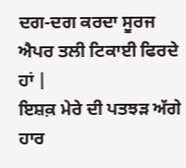ਦਗ-ਦਗ ਕਰਦਾ ਸੂਰਜ ਐਪਰ ਤਲੀ ਟਿਕਾਈ ਫਿਰਦੇ ਹਾਂ |
ਇਸ਼ਕ਼ ਮੇਰੇ ਦੀ ਪਤਝੜ ਅੱਗੇ ਹਾਰ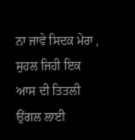ਨਾ ਜਾਵੇ ਸਿਦਕ਼ ਮੇਰਾ ,
ਸੁਹਲ ਜਿਹੀ ਇਕ ਆਸ ਦੀ ਤਿਤਲੀ ਉਂਗਲ ਲਾਈ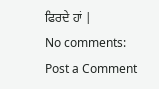ਫਿਰਦੇ ਹਾਂ |
No comments:
Post a Comment